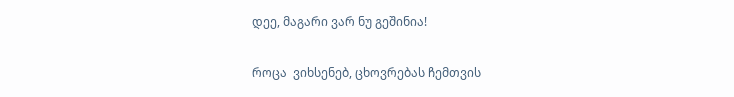დეე, მაგარი ვარ ნუ გეშინია!


როცა  ვიხსენებ, ცხოვრებას ჩემთვის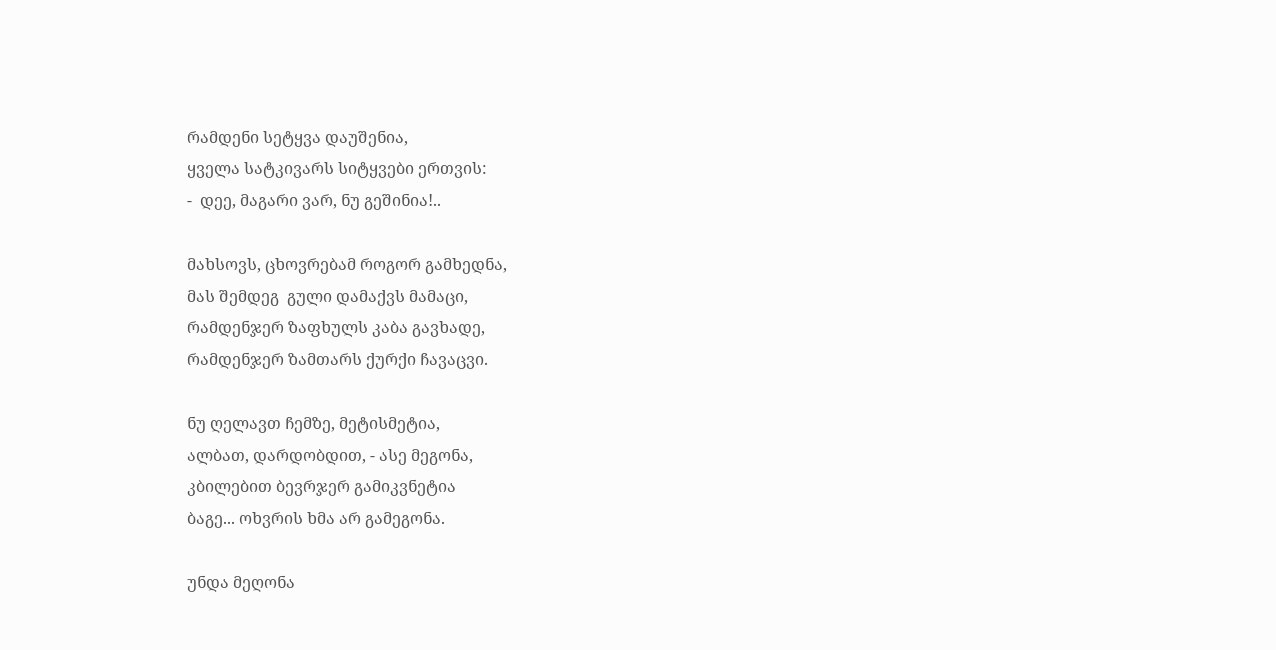რამდენი სეტყვა დაუშენია,
ყველა სატკივარს სიტყვები ერთვის:
-  დეე, მაგარი ვარ, ნუ გეშინია!..

მახსოვს, ცხოვრებამ როგორ გამხედნა,
მას შემდეგ  გული დამაქვს მამაცი,
რამდენჯერ ზაფხულს კაბა გავხადე,
რამდენჯერ ზამთარს ქურქი ჩავაცვი.

ნუ ღელავთ ჩემზე, მეტისმეტია,
ალბათ, დარდობდით, - ასე მეგონა,
კბილებით ბევრჯერ გამიკვნეტია
ბაგე... ოხვრის ხმა არ გამეგონა.

უნდა მეღონა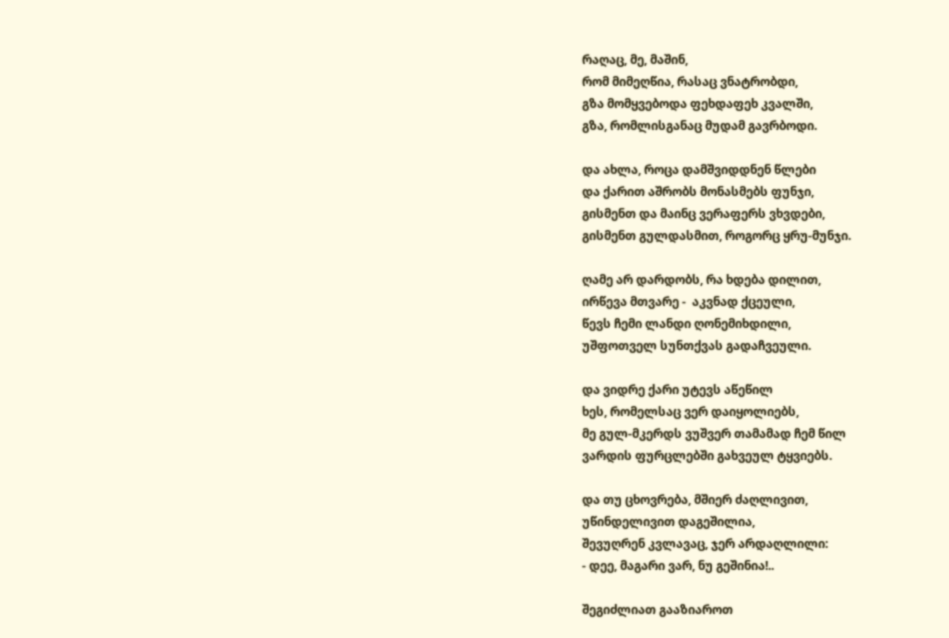რაღაც, მე, მაშინ,
რომ მიმეღწია, რასაც ვნატრობდი,
გზა მომყვებოდა ფეხდაფეხ კვალში,
გზა, რომლისგანაც მუდამ გავრბოდი.

და ახლა, როცა დამშვიდდნენ წლები
და ქარით აშრობს მონასმებს ფუნჯი,
გისმენთ და მაინც ვერაფერს ვხვდები,
გისმენთ გულდასმით, როგორც ყრუ-მუნჯი.

ღამე არ დარდობს, რა ხდება დილით,
ირწევა მთვარე -  აკვნად ქცეული,
წევს ჩემი ლანდი ღონემიხდილი,
უშფოთველ სუნთქვას გადაჩვეული.

და ვიდრე ქარი უტევს აწეწილ
ხეს, რომელსაც ვერ დაიყოლიებს,
მე გულ-მკერდს ვუშვერ თამამად ჩემ წილ
ვარდის ფურცლებში გახვეულ ტყვიებს.

და თუ ცხოვრება, მშიერ ძაღლივით,
უწინდელივით დაგეშილია,
შევუღრენ კვლავაც, ჯერ არდაღლილი:
- დეე, მაგარი ვარ, ნუ გეშინია!..

შეგიძლიათ გააზიაროთ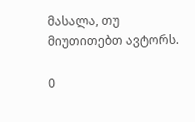მასალა, თუ მიუთითებთ ავტორს.

0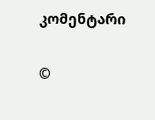კომენტარი

©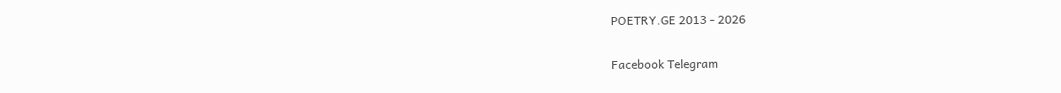POETRY.GE 2013 - 2026

Facebook Telegram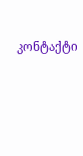კონტაქტი